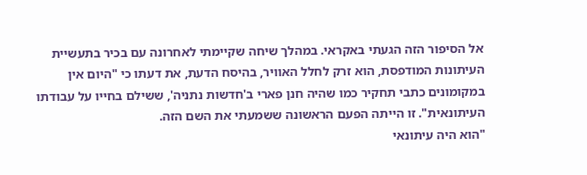אל הסיפור הזה הגעתי באקראי. במהלך שיחה שקיימתי לאחרונה עם בכיר בתעשיית העיתונות המודפסת, הוא זרק לחלל האוויר, בהיסח הדעת, את דעתו כי "היום אין במקומונים כתבי תחקיר כמו שהיה חנן פארי ב'חדשות נתניה', ששילם בחייו על עבודתו העיתונאית". זו הייתה הפעם הראשונה ששמעתי את השם הזה.
"הוא היה עיתונאי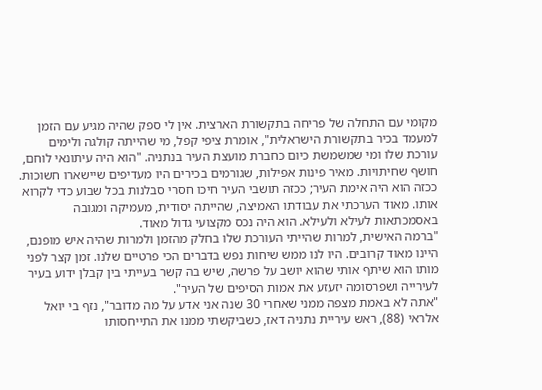מקומי עם התחלה של פריחה בתקשורת הארצית. אין לי ספק שהיה מגיע עם הזמן למעמד בכיר בתקשורת הישראלית", אומרת ציפי קפל, מי שהייתה קולגה ולימים עורכת שלו ומי שמשמשת כיום כחברת מועצת העיר בנתניה. "הוא היה עיתונאי לוחם, חושף שחיתויות. מאיר פינות אפילות, שגורמים בכירים היו מעדיפים שיישארו חשוכות. ככזה הוא היה אימת העיר; ככזה תושבי העיר חיכו חסרי סבלנות בכל שבוע כדי לקרוא אותו. מאוד הערכתי את עבודתו האמיצה, שהייתה יסודית, מעמיקה ומגובה באסמכתאות לעילא ולעילא. הוא היה נכס מקצועי גדול מאוד.
"ברמה האישית, למרות שהייתי העורכת שלו בחלק מהזמן ולמרות שהיה איש מופנם, היינו מאוד קרובים. היו לנו ממש שיחות נפש בדברים הכי פרטיים שלנו. זמן קצר לפני מותו הוא שיתף אותי שהוא יושב על פרשה, שיש בה קשר בעייתי בין קבלן ידוע בעיר לעירייה ושפרסומה יזעזע את אמות הסיפים של העיר".
"אתה לא באמת מצפה ממני שאחרי 30 שנה אני אדע על מה מדובר", נזף בי יואל אלראי (88), ראש עיריית נתניה דאז, כשביקשתי ממנו את התייחסותו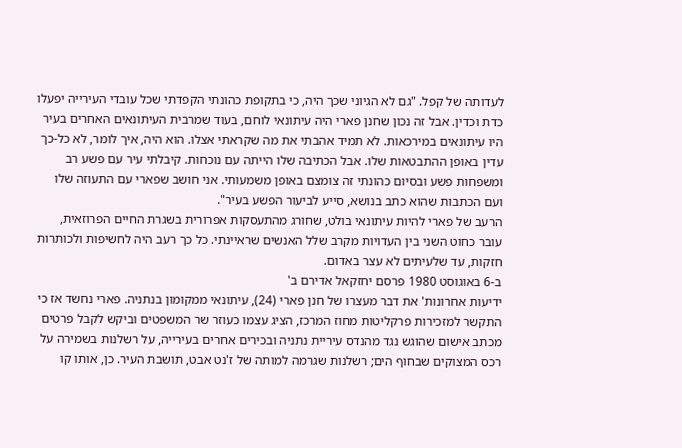לעדותה של קפל. "גם לא הגיוני שכך היה, כי בתקופת כהונתי הקפדתי שכל עובדי העירייה יפעלו כדת וכדין. אבל זה נכון שחנן פארי היה עיתונאי לוחם, בעוד שמרבית העיתונאים האחרים בעיר היו עיתונאים במירכאות. לא תמיד אהבתי את מה שקראתי אצלו. הוא היה, איך לומר, לא כל-כך עדין באופן ההתבטאות שלו. אבל הכתיבה שלו הייתה עם נוכחות. קיבלתי עיר עם פשע רב ומשפחות פשע ובסיום כהונתי זה צומצם באופן משמעותי. אני חושב שפארי עם התעוזה שלו ועם הכתבות שהוא כתב בנושא, סייע לביעור הפשע בעיר".
הרעב של פארי להיות עיתונאי בולט, שחורג מהתעסקות אפרורית בשגרת החיים הפרוזאית, עובר כחוט השני בין העדויות מקרב שלל האנשים שראיינתי. כל כך רעב היה לחשיפות ולכותרות חזקות, עד שלעיתים לא עצר באדום.
ב-6 באוגוסט 1980 פרסם יחזקאל אדירם ב'
ידיעות אחרונות' את דבר מעצרו של חנן פארי (24), עיתונאי ממקומון בנתניה. פארי נחשד אז כי התקשר למזכירות פרקליטות מחוז המרכז, הציג עצמו כעוזר שר המשפטים וביקש לקבל פרטים מכתב אישום שהוגש נגד מהנדס עיריית נתניה ובכירים אחרים בעירייה, על רשלנות בשמירה על רכס המצוקים שבחוף הים; רשלנות שגרמה למותה של ז'נט אבט, תושבת העיר. כן, אותו קו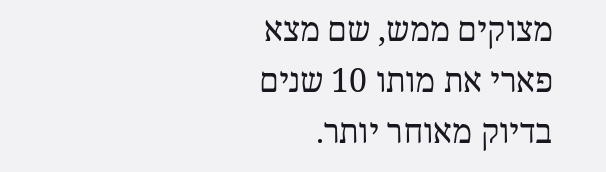מצוקים ממש, שם מצא פארי את מותו 10 שנים בדיוק מאוחר יותר.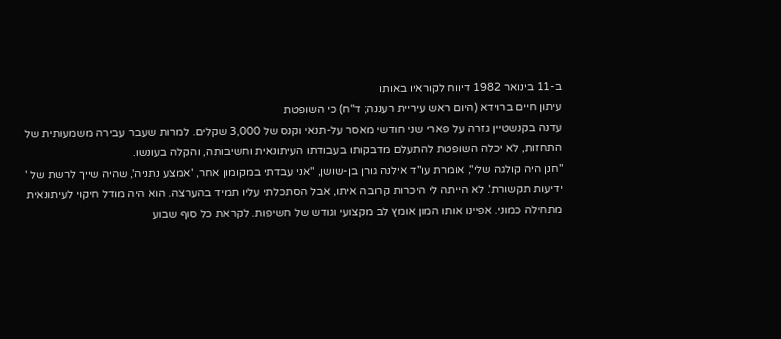ב-11 בינואר 1982 דיווח לקוראיו באותו
עיתון חיים ברוידא (היום ראש עיריית רעננה; ד"ח) כי השופטת
עדנה בקנשטיין גזרה על פארי שני חודשי מאסר על-תנאי וקנס של 3,000 שקלים. למרות שעבר עבירה משמעותית של התחזות, לא יכלה השופטת להתעלם מדבקותו בעבודתו העיתונאית וחשיבותה, והקלה בעונשו.
"חנן היה קולגה שלי", אומרת עו"ד אילנה גורן בן-שושן, "אני עבדתי במקומון אחר, 'אמצע נתניה', שהיה שייך לרשת של '
ידיעות תקשורת'. לא הייתה לי היכרות קרובה איתו, אבל הסתכלתי עליו תמיד בהערצה. הוא היה מודל חיקוי לעיתונאית מתחילה כמוני. אפיינו אותו המון אומץ לב מקצועי וגודש של חשיפות. לקראת כל סוף שבוע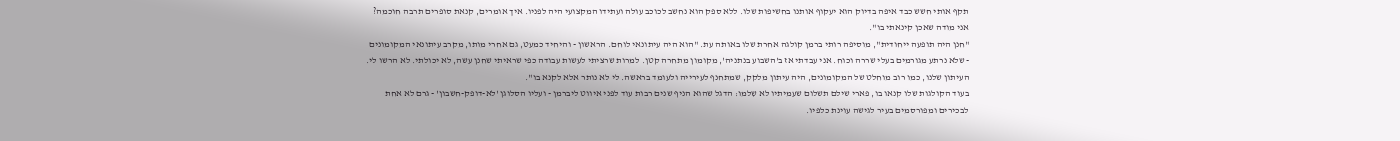תקף אותי חשש כבד איפה בדיוק הוא יעקוף אותנו בחשיפות שלו. ללא ספק הוא נחשב לכוכב עולה ועתידו המקצועי היה לפניו. איך אומרים, קנאת סופרים תרבה חוכמה? אני מודה שאכן קינאתי בו".
"חנן היה תופעה ייחודית", מוסיפה רותי ברמן קולגה אחרת שלו באותה עת. "הוא היה עיתונאי לוחם. הראשון - והיחיד כמעט, גם אחרי מותו, מקרב עיתונאי המקומונים - שלא נרתע מגורמים בעלי שררה וכוח. אני עבדתי אז ב'השבוע בנתניה', מקומון מתחרה קטן. למרות שרציתי לעשות עבודה כפי שראיתי שחנן עשה, לא יכולתי. לא הרשו לי. העיתון שלנו, כמו רוב מוחלט של המקומונים, היה עיתון מלקק, שמתחנף לעירייה ולעומד בראשה. לי לא נותר אלא לקנא בו".
בעוד הקולגות שלו קנאו בו, פארי שילם תשלום שעמיתיו לא שִלמו: הדגל שהוא הניף שנים רבות עוד לפני איווט ליברמן - ועליו הסלוגן 'לא-דופק-חשבון' - גרם לא אחת לבכירים ומפורסמים בעיר לגישה עוינת כלפיו.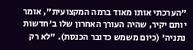"הערכתי אותו מאוד ברמה המקצועית", אומר יותם יקיר, שהיה העורך האחרון שלו ב'חדשות נתניה' (כיום משמש כדובר הכנסת). "לא רק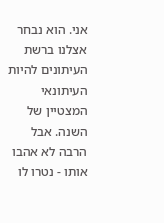אני. הוא נבחר אצלנו ברשת העיתונים להיות העיתונאי המצטיין של השנה. אבל הרבה לא אהבו אותו - נטרו לו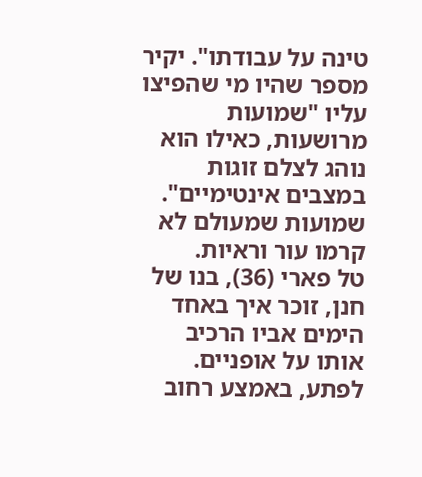טינה על עבודתו". יקיר מספר שהיו מי שהפיצו עליו "שמועות מרושעות, כאילו הוא נוהג לצלם זוגות במצבים אינטימיים". שמועות שמעולם לא קרמו עור וראיות.
טל פארי (36), בנו של חנן, זוכר איך באחד הימים אביו הרכיב אותו על אופניים. לפתע, באמצע רחוב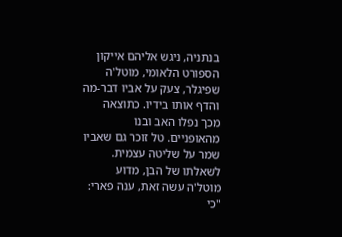בנתניה, ניגש אליהם אייקון הספורט הלאומי, מוטל'ה שפיגלר, צעק על אביו דבר-מה והדף אותו בידיו. כתוצאה מכך נפלו האב ובנו מהאופניים. טל זוכר גם שאביו שמר על שליטה עצמית. לשאלתו של הבן, מדוע מוטל'ה עשה זאת, ענה פארי: "כי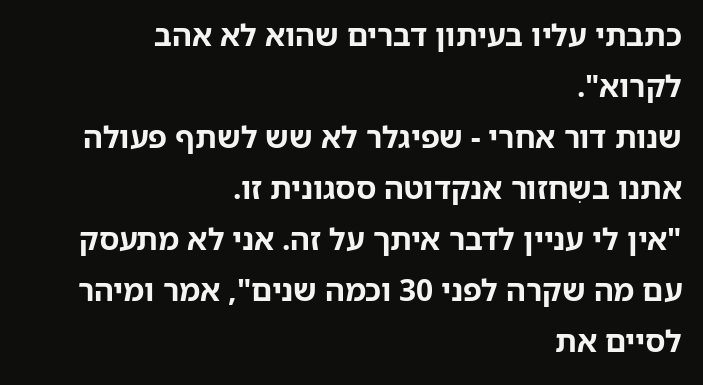כתבתי עליו בעיתון דברים שהוא לא אהב לקרוא".
שנות דור אחרי - שפיגלר לא שש לשתף פעולה אתנו בשִחזור אנקדוטה ססגונית זו.
"אין לי עניין לדבר איתך על זה. אני לא מתעסק עם מה שקרה לפני 30 וכמה שנים", אמר ומיהר לסיים את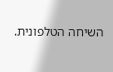השיחה הטלפונית.